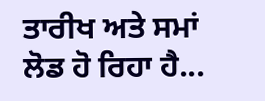ਤਾਰੀਖ ਅਤੇ ਸਮਾਂ ਲੋਡ ਹੋ ਰਿਹਾ ਹੈ...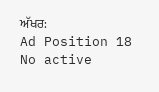ਅੱਖਰ:
Ad Position 18 No active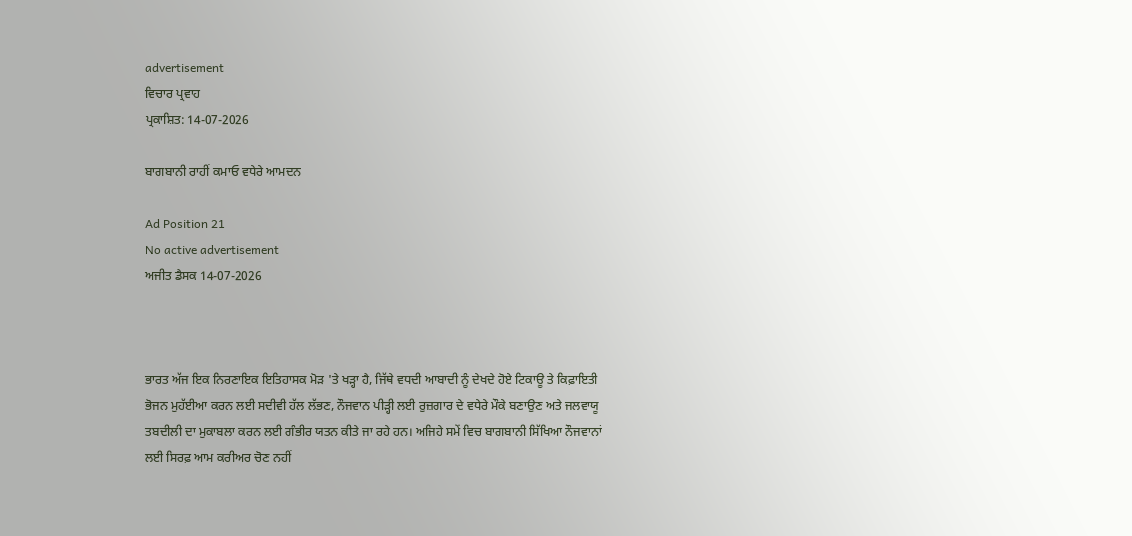advertisement
ਵਿਚਾਰ ਪ੍ਰਵਾਹ
ਪ੍ਰਕਾਸ਼ਿਤ: 14-07-2026

ਬਾਗਬਾਨੀ ਰਾਹੀਂ ਕਮਾਓ ਵਧੇਰੇ ਆਮਦਨ

Ad Position 21
No active advertisement
ਅਜੀਤ ਡੈਸਕ 14-07-2026



ਭਾਰਤ ਅੱਜ ਇਕ ਨਿਰਣਾਇਕ ਇਤਿਹਾਸਕ ਮੋੜ 'ਤੇ ਖੜ੍ਹਾ ਹੈ, ਜਿੱਥੇ ਵਧਦੀ ਆਬਾਦੀ ਨੂੰ ਦੇਖਦੇ ਹੋਏ ਟਿਕਾਊ ਤੇ ਕਿਫ਼ਾਇਤੀ ਭੋਜਨ ਮੁਹੱਈਆ ਕਰਨ ਲਈ ਸਦੀਵੀ ਹੱਲ ਲੱਭਣ, ਨੌਜਵਾਨ ਪੀੜ੍ਹੀ ਲਈ ਰੁਜ਼ਗਾਰ ਦੇ ਵਧੇਰੇ ਮੌਕੇ ਬਣਾਉਣ ਅਤੇ ਜਲਵਾਯੂ ਤਬਦੀਲੀ ਦਾ ਮੁਕਾਬਲਾ ਕਰਨ ਲਈ ਗੰਭੀਰ ਯਤਨ ਕੀਤੇ ਜਾ ਰਹੇ ਹਨ। ਅਜਿਹੇ ਸਮੇਂ ਵਿਚ ਬਾਗਬਾਨੀ ਸਿੱਖਿਆ ਨੌਜਵਾਨਾਂ ਲਈ ਸਿਰਫ਼ ਆਮ ਕਰੀਅਰ ਚੋਣ ਨਹੀਂ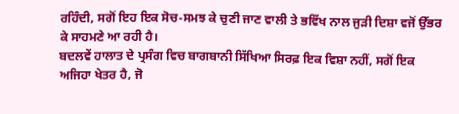ਰਹਿੰਦੀ, ਸਗੋਂ ਇਹ ਇਕ ਸੋਚ-ਸਮਝ ਕੇ ਚੁਣੀ ਜਾਣ ਵਾਲੀ ਤੇ ਭਵਿੱਖ ਨਾਲ ਜੁੜੀ ਦਿਸ਼ਾ ਵਜੋਂ ਉੱਭਰ ਕੇ ਸਾਹਮਣੇ ਆ ਰਹੀ ਹੈ।
ਬਦਲਵੇਂ ਹਾਲਾਤ ਦੇ ਪ੍ਰਸੰਗ ਵਿਚ ਬਾਗਬਾਨੀ ਸਿੱਖਿਆ ਸਿਰਫ਼ ਇਕ ਵਿਸ਼ਾ ਨਹੀਂ, ਸਗੋਂ ਇਕ ਅਜਿਹਾ ਖੇਤਰ ਹੈ, ਜੋ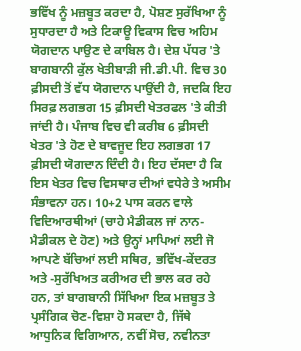ਭਵਿੱਖ ਨੂੰ ਮਜ਼ਬੂਤ ਕਰਦਾ ਹੈ, ਪੋਸ਼ਣ ਸੁਰੱਖਿਆ ਨੂੰ ਸੁਧਾਰਦਾ ਹੈ ਅਤੇ ਟਿਕਾਊ ਵਿਕਾਸ ਵਿਚ ਅਹਿਮ ਯੋਗਦਾਨ ਪਾਉਣ ਦੇ ਕਾਬਿਲ ਹੈ। ਦੇਸ਼ ਪੱਧਰ 'ਤੇ ਬਾਗਬਾਨੀ ਕੁੱਲ ਖੇਤੀਬਾੜੀ ਜੀ.ਡੀ.ਪੀ. ਵਿਚ 30 ਫ਼ੀਸਦੀ ਤੋਂ ਵੱਧ ਯੋਗਦਾਨ ਪਾਉਂਦੀ ਹੈ, ਜਦਕਿ ਇਹ ਸਿਰਫ਼ ਲਗਭਗ 15 ਫ਼ੀਸਦੀ ਖੇਤਰਫਲ 'ਤੇ ਕੀਤੀ ਜਾਂਦੀ ਹੈ। ਪੰਜਾਬ ਵਿਚ ਵੀ ਕਰੀਬ 6 ਫ਼ੀਸਦੀ ਖੇਤਰ 'ਤੇ ਹੋਣ ਦੇ ਬਾਵਜੂਦ ਇਹ ਲਗਭਗ 17 ਫ਼ੀਸਦੀ ਯੋਗਦਾਨ ਦਿੰਦੀ ਹੈ। ਇਹ ਦੱਸਦਾ ਹੈ ਕਿ ਇਸ ਖੇਤਰ ਵਿਚ ਵਿਸਥਾਰ ਦੀਆਂ ਵਧੇਰੇ ਤੇ ਅਸੀਮ ਸੰਭਾਵਨਾ ਹਨ। 10+2 ਪਾਸ ਕਰਨ ਵਾਲੇ ਵਿਦਿਆਰਥੀਆਂ (ਚਾਹੇ ਮੈਡੀਕਲ ਜਾਂ ਨਾਨ-ਮੈਡੀਕਲ ਦੇ ਹੋਣ) ਅਤੇ ਉਨ੍ਹਾਂ ਮਾਪਿਆਂ ਲਈ ਜੋ ਆਪਣੇ ਬੱਚਿਆਂ ਲਈ ਸਥਿਰ, ਭਵਿੱਖ-ਕੇਂਦਰਤ ਅਤੇ -ਸੁਰੱਖਿਅਤ ਕਰੀਅਰ ਦੀ ਭਾਲ ਕਰ ਰਹੇ ਹਨ, ਤਾਂ ਬਾਗਬਾਨੀ ਸਿੱਖਿਆ ਇਕ ਮਜ਼ਬੂਤ ਤੇ ਪ੍ਰਸੰਗਿਕ ਚੋਣ-ਵਿਸ਼ਾ ਹੋ ਸਕਦਾ ਹੈ, ਜਿੱਥੇ ਆਧੁਨਿਕ ਵਿਗਿਆਨ, ਨਵੀਂ ਸੋਚ, ਨਵੀਨਤਾ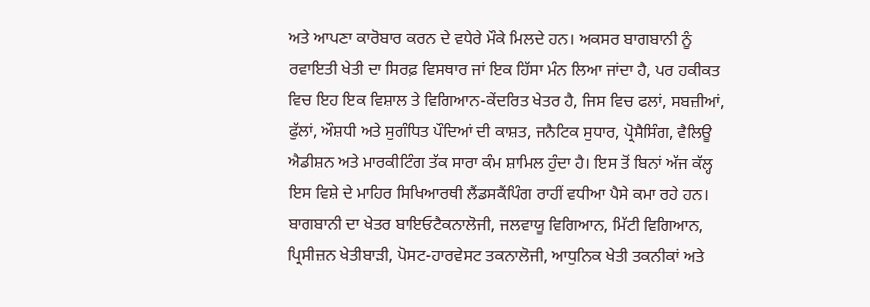ਅਤੇ ਆਪਣਾ ਕਾਰੋਬਾਰ ਕਰਨ ਦੇ ਵਧੇਰੇ ਮੌਕੇ ਮਿਲਦੇ ਹਨ। ਅਕਸਰ ਬਾਗਬਾਨੀ ਨੂੰ ਰਵਾਇਤੀ ਖੇਤੀ ਦਾ ਸਿਰਫ਼ ਵਿਸਥਾਰ ਜਾਂ ਇਕ ਹਿੱਸਾ ਮੰਨ ਲਿਆ ਜਾਂਦਾ ਹੈ, ਪਰ ਹਕੀਕਤ ਵਿਚ ਇਹ ਇਕ ਵਿਸ਼ਾਲ ਤੇ ਵਿਗਿਆਨ-ਕੇਂਦਰਿਤ ਖੇਤਰ ਹੈ, ਜਿਸ ਵਿਚ ਫਲਾਂ, ਸਬਜ਼ੀਆਂ, ਫੁੱਲਾਂ, ਔਸ਼ਧੀ ਅਤੇ ਸੁਗੰਧਿਤ ਪੌਦਿਆਂ ਦੀ ਕਾਸ਼ਤ, ਜਨੈਟਿਕ ਸੁਧਾਰ, ਪ੍ਰੋਸੈਸਿੰਗ, ਵੈਲਿਊ ਐਡੀਸ਼ਨ ਅਤੇ ਮਾਰਕੀਟਿੰਗ ਤੱਕ ਸਾਰਾ ਕੰਮ ਸ਼ਾਮਿਲ ਹੁੰਦਾ ਹੈ। ਇਸ ਤੋਂ ਬਿਨਾਂ ਅੱਜ ਕੱਲ੍ਹ ਇਸ ਵਿਸ਼ੇ ਦੇ ਮਾਹਿਰ ਸਿਖਿਆਰਥੀ ਲੈਂਡਸਕੈਂਪਿੰਗ ਰਾਹੀਂ ਵਧੀਆ ਪੈਸੇ ਕਮਾ ਰਹੇ ਹਨ। ਬਾਗਬਾਨੀ ਦਾ ਖੇਤਰ ਬਾਇਓਟੈਕਨਾਲੋਜੀ, ਜਲਵਾਯੂ ਵਿਗਿਆਨ, ਮਿੱਟੀ ਵਿਗਿਆਨ, ਪ੍ਰਿਸੀਜ਼ਨ ਖੇਤੀਬਾੜੀ, ਪੋਸਟ-ਹਾਰਵੇਸਟ ਤਕਨਾਲੋਜੀ, ਆਧੁਨਿਕ ਖੇਤੀ ਤਕਨੀਕਾਂ ਅਤੇ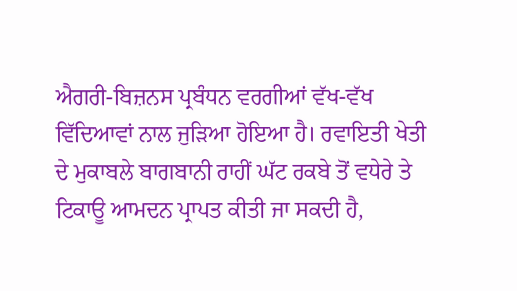ਐਗਰੀ-ਬਿਜ਼ਨਸ ਪ੍ਰਬੰਧਨ ਵਰਗੀਆਂ ਵੱਖ-ਵੱਖ ਵਿੱਦਿਆਵਾਂ ਨਾਲ ਜੁੜਿਆ ਹੋਇਆ ਹੈ। ਰਵਾਇਤੀ ਖੇਤੀ ਦੇ ਮੁਕਾਬਲੇ ਬਾਗਬਾਨੀ ਰਾਹੀਂ ਘੱਟ ਰਕਬੇ ਤੋਂ ਵਧੇਰੇ ਤੇ ਟਿਕਾਊ ਆਮਦਨ ਪ੍ਰਾਪਤ ਕੀਤੀ ਜਾ ਸਕਦੀ ਹੈ,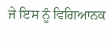ਜੇ ਇਸ ਨੂੰ ਵਿਗਿਆਨਕ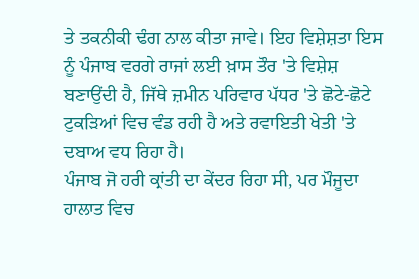ਤੇ ਤਕਨੀਕੀ ਢੰਗ ਨਾਲ ਕੀਤਾ ਜਾਵੇ। ਇਹ ਵਿਸ਼ੇਸ਼ਤਾ ਇਸ ਨੂੰ ਪੰਜਾਬ ਵਰਗੇ ਰਾਜਾਂ ਲਈ ਖ਼ਾਸ ਤੌਰ 'ਤੇ ਵਿਸ਼ੇਸ਼ ਬਣਾਉਂਦੀ ਹੈ, ਜਿੱਥੇ ਜ਼ਮੀਨ ਪਰਿਵਾਰ ਪੱਧਰ 'ਤੇ ਛੋਟੇ-ਛੋਟੇ ਟੁਕੜਿਆਂ ਵਿਚ ਵੰਡ ਰਹੀ ਹੈ ਅਤੇ ਰਵਾਇਤੀ ਖੇਤੀ 'ਤੇ ਦਬਾਅ ਵਧ ਰਿਹਾ ਹੈ।
ਪੰਜਾਬ ਜੋ ਹਰੀ ਕ੍ਰਾਂਤੀ ਦਾ ਕੇਂਦਰ ਰਿਹਾ ਸੀ, ਪਰ ਮੌਜੂਦਾ ਹਾਲਾਤ ਵਿਚ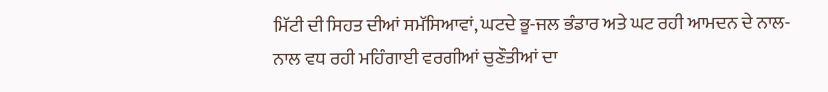ਮਿੱਟੀ ਦੀ ਸਿਹਤ ਦੀਆਂ ਸਮੱਸਿਆਵਾਂ, ਘਟਦੇ ਭੂ-ਜਲ ਭੰਡਾਰ ਅਤੇ ਘਟ ਰਹੀ ਆਮਦਨ ਦੇ ਨਾਲ-ਨਾਲ ਵਧ ਰਹੀ ਮਹਿੰਗਾਈ ਵਰਗੀਆਂ ਚੁਣੌਤੀਆਂ ਦਾ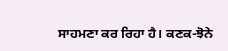ਸਾਹਮਣਾ ਕਰ ਰਿਹਾ ਹੈ। ਕਣਕ-ਝੋਨੇ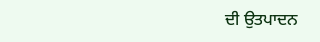ਦੀ ਉਤਪਾਦਨ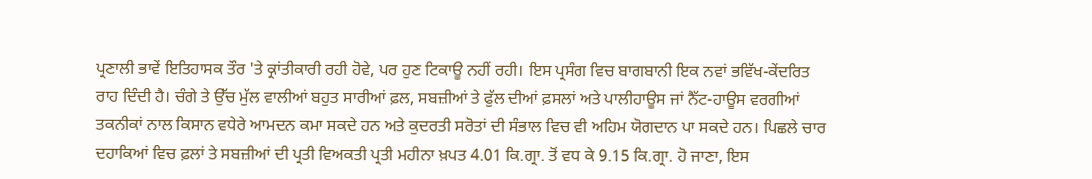ਪ੍ਰਣਾਲੀ ਭਾਵੇਂ ਇਤਿਹਾਸਕ ਤੌਰ 'ਤੇ ਕ੍ਰਾਂਤੀਕਾਰੀ ਰਹੀ ਹੋਵੇ, ਪਰ ਹੁਣ ਟਿਕਾਊ ਨਹੀਂ ਰਹੀ। ਇਸ ਪ੍ਰਸੰਗ ਵਿਚ ਬਾਗਬਾਨੀ ਇਕ ਨਵਾਂ ਭਵਿੱਖ-ਕੇਂਦਰਿਤ ਰਾਹ ਦਿੰਦੀ ਹੈ। ਚੰਗੇ ਤੇ ਉੱਚ ਮੁੱਲ ਵਾਲੀਆਂ ਬਹੁਤ ਸਾਰੀਆਂ ਫ਼ਲ, ਸਬਜ਼ੀਆਂ ਤੇ ਫੁੱਲ ਦੀਆਂ ਫ਼ਸਲਾਂ ਅਤੇ ਪਾਲੀਹਾਊਸ ਜਾਂ ਨੈੱਟ-ਹਾਊਸ ਵਰਗੀਆਂ ਤਕਨੀਕਾਂ ਨਾਲ ਕਿਸਾਨ ਵਧੇਰੇ ਆਮਦਨ ਕਮਾ ਸਕਦੇ ਹਨ ਅਤੇ ਕੁਦਰਤੀ ਸਰੋਤਾਂ ਦੀ ਸੰਭਾਲ ਵਿਚ ਵੀ ਅਹਿਮ ਯੋਗਦਾਨ ਪਾ ਸਕਦੇ ਹਨ। ਪਿਛਲੇ ਚਾਰ ਦਹਾਕਿਆਂ ਵਿਚ ਫ਼ਲਾਂ ਤੇ ਸਬਜ਼ੀਆਂ ਦੀ ਪ੍ਰਤੀ ਵਿਅਕਤੀ ਪ੍ਰਤੀ ਮਹੀਨਾ ਖ਼ਪਤ 4.01 ਕਿ.ਗ੍ਰਾ. ਤੋਂ ਵਧ ਕੇ 9.15 ਕਿ.ਗ੍ਰਾ. ਹੋ ਜਾਣਾ, ਇਸ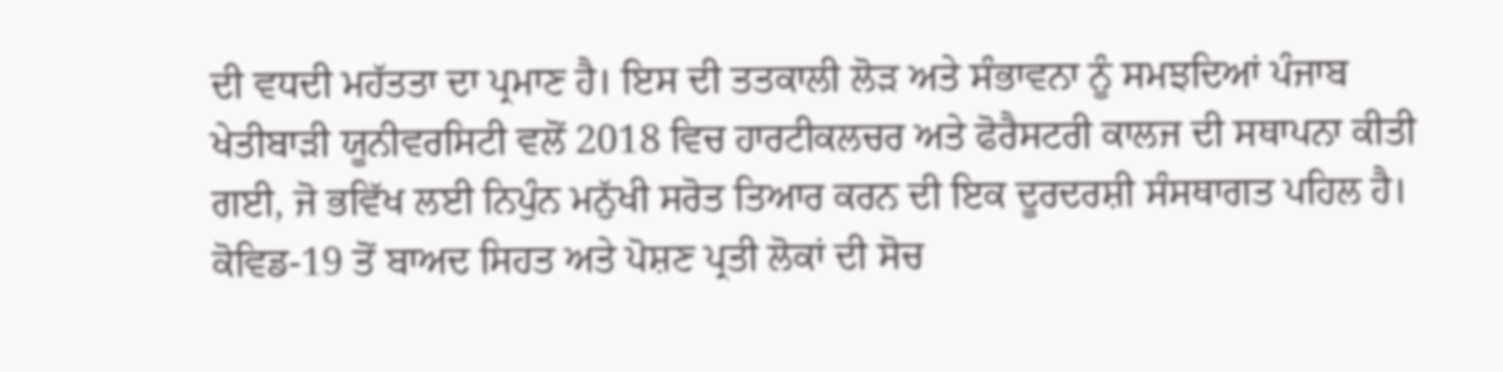ਦੀ ਵਧਦੀ ਮਹੱਤਤਾ ਦਾ ਪ੍ਰਮਾਣ ਹੈ। ਇਸ ਦੀ ਤਤਕਾਲੀ ਲੋੜ ਅਤੇ ਸੰਭਾਵਨਾ ਨੂੰ ਸਮਝਦਿਆਂ ਪੰਜਾਬ ਖੇਤੀਬਾੜੀ ਯੂਨੀਵਰਸਿਟੀ ਵਲੋਂ 2018 ਵਿਚ ਹਾਰਟੀਕਲਚਰ ਅਤੇ ਫੋਰੈਸਟਰੀ ਕਾਲਜ ਦੀ ਸਥਾਪਨਾ ਕੀਤੀ ਗਈ, ਜੋ ਭਵਿੱਖ ਲਈ ਨਿਪੁੰਨ ਮਨੁੱਖੀ ਸਰੋਤ ਤਿਆਰ ਕਰਨ ਦੀ ਇਕ ਦੂਰਦਰਸ਼ੀ ਸੰਸਥਾਗਤ ਪਹਿਲ ਹੈ। ਕੋਵਿਡ-19 ਤੋਂ ਬਾਅਦ ਸਿਹਤ ਅਤੇ ਪੋਸ਼ਣ ਪ੍ਰਤੀ ਲੋਕਾਂ ਦੀ ਸੋਚ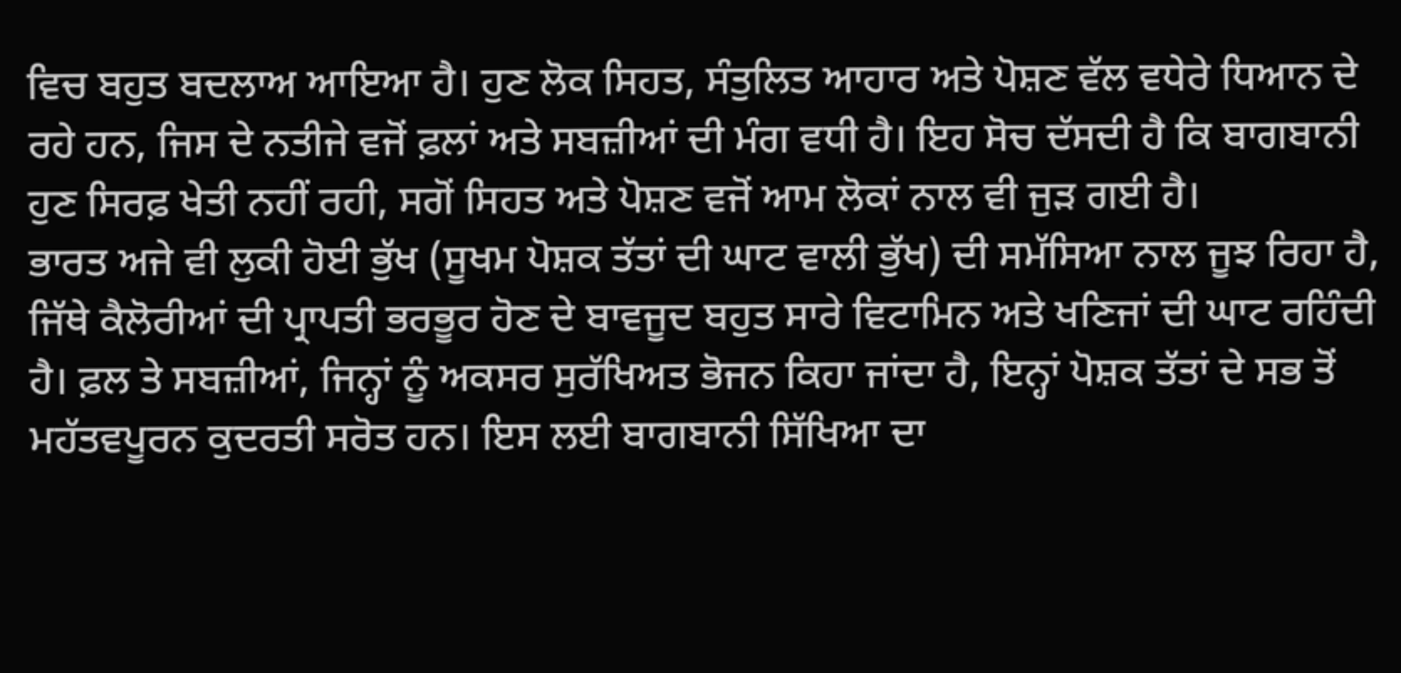ਵਿਚ ਬਹੁਤ ਬਦਲਾਅ ਆਇਆ ਹੈ। ਹੁਣ ਲੋਕ ਸਿਹਤ, ਸੰਤੁਲਿਤ ਆਹਾਰ ਅਤੇ ਪੋਸ਼ਣ ਵੱਲ ਵਧੇਰੇ ਧਿਆਨ ਦੇ ਰਹੇ ਹਨ, ਜਿਸ ਦੇ ਨਤੀਜੇ ਵਜੋਂ ਫ਼ਲਾਂ ਅਤੇ ਸਬਜ਼ੀਆਂ ਦੀ ਮੰਗ ਵਧੀ ਹੈ। ਇਹ ਸੋਚ ਦੱਸਦੀ ਹੈ ਕਿ ਬਾਗਬਾਨੀ ਹੁਣ ਸਿਰਫ਼ ਖੇਤੀ ਨਹੀਂ ਰਹੀ, ਸਗੋਂ ਸਿਹਤ ਅਤੇ ਪੋਸ਼ਣ ਵਜੋਂ ਆਮ ਲੋਕਾਂ ਨਾਲ ਵੀ ਜੁੜ ਗਈ ਹੈ।
ਭਾਰਤ ਅਜੇ ਵੀ ਲੁਕੀ ਹੋਈ ਭੁੱਖ (ਸੂਖਮ ਪੋਸ਼ਕ ਤੱਤਾਂ ਦੀ ਘਾਟ ਵਾਲੀ ਭੁੱਖ) ਦੀ ਸਮੱਸਿਆ ਨਾਲ ਜੂਝ ਰਿਹਾ ਹੈ, ਜਿੱਥੇ ਕੈਲੋਰੀਆਂ ਦੀ ਪ੍ਰਾਪਤੀ ਭਰਭੂਰ ਹੋਣ ਦੇ ਬਾਵਜੂਦ ਬਹੁਤ ਸਾਰੇ ਵਿਟਾਮਿਨ ਅਤੇ ਖਣਿਜਾਂ ਦੀ ਘਾਟ ਰਹਿੰਦੀ ਹੈ। ਫ਼ਲ ਤੇ ਸਬਜ਼ੀਆਂ, ਜਿਨ੍ਹਾਂ ਨੂੰ ਅਕਸਰ ਸੁਰੱਖਿਅਤ ਭੋਜਨ ਕਿਹਾ ਜਾਂਦਾ ਹੈ, ਇਨ੍ਹਾਂ ਪੋਸ਼ਕ ਤੱਤਾਂ ਦੇ ਸਭ ਤੋਂ ਮਹੱਤਵਪੂਰਨ ਕੁਦਰਤੀ ਸਰੋਤ ਹਨ। ਇਸ ਲਈ ਬਾਗਬਾਨੀ ਸਿੱਖਿਆ ਦਾ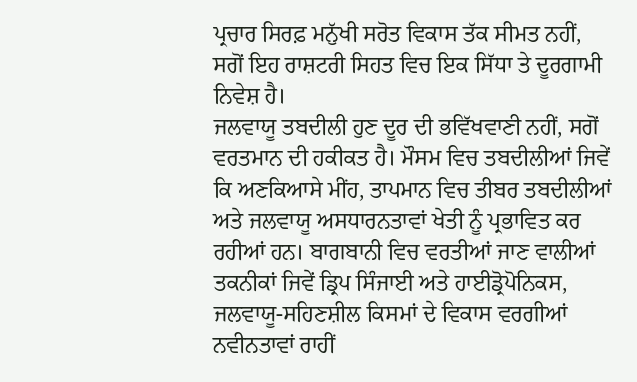ਪ੍ਰਚਾਰ ਸਿਰਫ਼ ਮਨੁੱਖੀ ਸਰੋਤ ਵਿਕਾਸ ਤੱਕ ਸੀਮਤ ਨਹੀਂ, ਸਗੋਂ ਇਹ ਰਾਸ਼ਟਰੀ ਸਿਹਤ ਵਿਚ ਇਕ ਸਿੱਧਾ ਤੇ ਦੂਰਗਾਮੀ ਨਿਵੇਸ਼ ਹੈ।
ਜਲਵਾਯੂ ਤਬਦੀਲੀ ਹੁਣ ਦੂਰ ਦੀ ਭਵਿੱਖਵਾਣੀ ਨਹੀਂ, ਸਗੋਂ ਵਰਤਮਾਨ ਦੀ ਹਕੀਕਤ ਹੈ। ਮੌਸਮ ਵਿਚ ਤਬਦੀਲੀਆਂ ਜਿਵੇਂ ਕਿ ਅਣਕਿਆਸੇ ਮੀਂਹ, ਤਾਪਮਾਨ ਵਿਚ ਤੀਬਰ ਤਬਦੀਲੀਆਂ ਅਤੇ ਜਲਵਾਯੂ ਅਸਧਾਰਨਤਾਵਾਂ ਖੇਤੀ ਨੂੰ ਪ੍ਰਭਾਵਿਤ ਕਰ ਰਹੀਆਂ ਹਨ। ਬਾਗਬਾਨੀ ਵਿਚ ਵਰਤੀਆਂ ਜਾਣ ਵਾਲੀਆਂ ਤਕਨੀਕਾਂ ਜਿਵੇਂ ਡ੍ਰਿਪ ਸਿੰਜਾਈ ਅਤੇ ਹਾਈਡ੍ਰੋਪੋਨਿਕਸ, ਜਲਵਾਯੂ-ਸਹਿਣਸ਼ੀਲ ਕਿਸਮਾਂ ਦੇ ਵਿਕਾਸ ਵਰਗੀਆਂ ਨਵੀਨਤਾਵਾਂ ਰਾਹੀਂ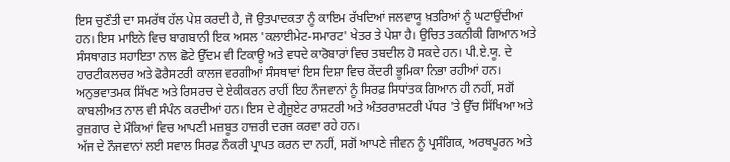ਇਸ ਚੁਣੌਤੀ ਦਾ ਸਮਰੱਥ ਹੱਲ ਪੇਸ਼ ਕਰਦੀ ਹੈ, ਜੋ ਉਤਪਾਦਕਤਾ ਨੂੰ ਕਾਇਮ ਰੱਖਦਿਆਂ ਜਲਵਾਯੂ ਖ਼ਤਰਿਆਂ ਨੂੰ ਘਟਾਉਂਦੀਆਂ ਹਨ। ਇਸ ਮਾਇਨੇ ਵਿਚ ਬਾਗਬਾਨੀ ਇਕ ਅਸਲ 'ਕਲਾਈਮੇਟ-ਸਮਾਰਟ' ਖੇਤਰ ਤੇ ਪੇਸ਼ਾ ਹੈ। ਉਚਿਤ ਤਕਨੀਕੀ ਗਿਆਨ ਅਤੇ ਸੰਸਥਾਗਤ ਸਹਾਇਤਾ ਨਾਲ ਛੋਟੇ ਉੱਦਮ ਵੀ ਟਿਕਾਊ ਅਤੇ ਵਧਦੇ ਕਾਰੋਬਾਰਾਂ ਵਿਚ ਤਬਦੀਲ ਹੋ ਸਕਦੇ ਹਨ। ਪੀ.ਏ.ਯੂ. ਦੇ ਹਾਰਟੀਕਲਚਰ ਅਤੇ ਫੋਰੈਸਟਰੀ ਕਾਲਜ ਵਰਗੀਆਂ ਸੰਸਥਾਵਾਂ ਇਸ ਦਿਸ਼ਾ ਵਿਚ ਕੇਂਦਰੀ ਭੂਮਿਕਾ ਨਿਭਾ ਰਹੀਆਂ ਹਨ। ਅਨੁਭਵਾਤਮਕ ਸਿੱਖਣ ਅਤੇ ਰਿਸਰਚ ਦੇ ਏਕੀਕਰਨ ਰਾਹੀਂ ਇਹ ਨੌਜਵਾਨਾਂ ਨੂੰ ਸਿਰਫ਼ ਸਿਧਾਂਤਕ ਗਿਆਨ ਹੀ ਨਹੀਂ, ਸਗੋਂ ਕਾਬਲੀਅਤ ਨਾਲ ਵੀ ਸੰਪੰਨ ਕਰਦੀਆਂ ਹਨ। ਇਸ ਦੇ ਗ੍ਰੈਜੂਏਟ ਰਾਸ਼ਟਰੀ ਅਤੇ ਅੰਤਰਰਾਸ਼ਟਰੀ ਪੱਧਰ 'ਤੇ ਉੱਚ ਸਿੱਖਿਆ ਅਤੇ ਰੁਜ਼ਗਾਰ ਦੇ ਮੌਕਿਆਂ ਵਿਚ ਆਪਣੀ ਮਜ਼ਬੂਤ ਹਾਜ਼ਰੀ ਦਰਜ ਕਰਵਾ ਰਹੇ ਹਨ।
ਅੱਜ ਦੇ ਨੌਜਵਾਨਾਂ ਲਈ ਸਵਾਲ ਸਿਰਫ਼ ਨੌਕਰੀ ਪ੍ਰਾਪਤ ਕਰਨ ਦਾ ਨਹੀਂ, ਸਗੋਂ ਆਪਣੇ ਜੀਵਨ ਨੂੰ ਪ੍ਰਸੰਗਿਕ, ਅਰਥਪੂਰਨ ਅਤੇ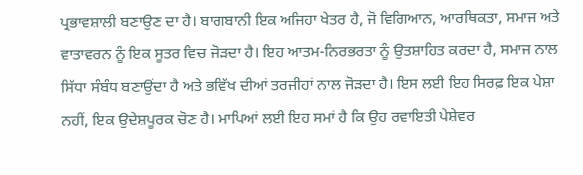ਪ੍ਰਭਾਵਸ਼ਾਲੀ ਬਣਾਉਣ ਦਾ ਹੈ। ਬਾਗਬਾਨੀ ਇਕ ਅਜਿਹਾ ਖੇਤਰ ਹੈ, ਜੋ ਵਿਗਿਆਨ, ਆਰਥਿਕਤਾ, ਸਮਾਜ ਅਤੇ ਵਾਤਾਵਰਨ ਨੂੰ ਇਕ ਸੂਤਰ ਵਿਚ ਜੋੜਦਾ ਹੈ। ਇਹ ਆਤਮ-ਨਿਰਭਰਤਾ ਨੂੰ ਉਤਸ਼ਾਹਿਤ ਕਰਦਾ ਹੈ, ਸਮਾਜ ਨਾਲ ਸਿੱਧਾ ਸੰਬੰਧ ਬਣਾਉਂਦਾ ਹੈ ਅਤੇ ਭਵਿੱਖ ਦੀਆਂ ਤਰਜੀਹਾਂ ਨਾਲ ਜੋੜਦਾ ਹੈ। ਇਸ ਲਈ ਇਹ ਸਿਰਫ਼ ਇਕ ਪੇਸ਼ਾ ਨਹੀਂ, ਇਕ ਉਦੇਸ਼ਪੂਰਕ ਚੋਣ ਹੈ। ਮਾਪਿਆਂ ਲਈ ਇਹ ਸਮਾਂ ਹੈ ਕਿ ਉਹ ਰਵਾਇਤੀ ਪੇਸ਼ੇਵਰ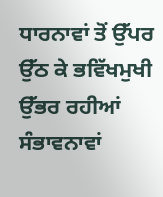ਧਾਰਨਾਵਾਂ ਤੋਂ ਉੱਪਰ ਉੱਠ ਕੇ ਭਵਿੱਖਮੁਖੀ ਉੱਭਰ ਰਹੀਆਂ ਸੰਭਾਵਨਾਵਾਂ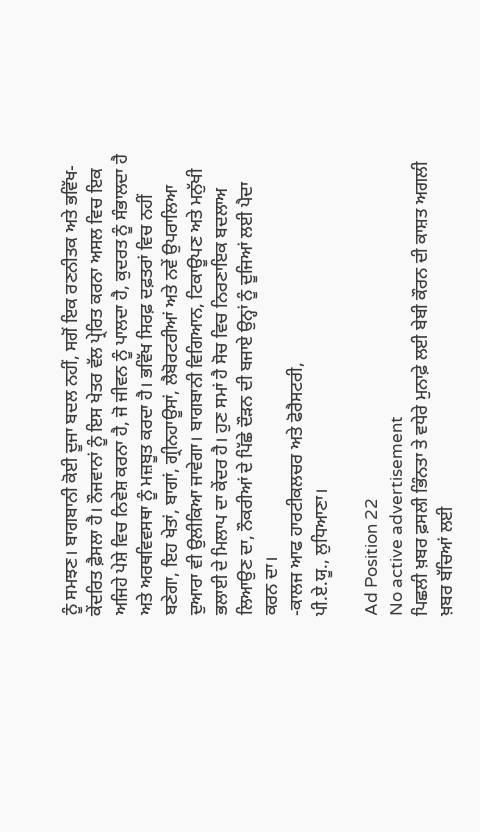ਨੂੰ ਸਮਝਣ। ਬਾਗਬਾਨੀ ਕੋਈ ਦੂਜਾ ਬਦਲ ਨਹੀਂ, ਸਗੋਂ ਇਕ ਰਣਨੀਤਕ ਅਤੇ ਭਵਿੱਖ-ਕੇਂਦਰਿਤ ਫ਼ੈਸਲਾ ਹੈ। ਨੌਜਵਾਨਾਂ ਨੂੰ ਇਸ ਖੇਤਰ ਵੱਲ ਪ੍ਰੇਰਿਤ ਕਰਨਾ ਅਸਲ ਵਿਚ ਇਕ ਅਜਿਹੇ ਪੇਸ਼ੇ ਵਿਚ ਨਿਵੇਸ਼ ਕਰਨਾ ਹੈ, ਜੋ ਜੀਵਨ ਨੂੰ ਪਾਲਦਾ ਹੈ, ਕੁਦਰਤ ਨੂੰ ਸੰਭਾਲਦਾ ਹੈ ਅਤੇ ਅਰਥਵਿਵਸਥਾ ਨੂੰ ਮਜ਼ਬੂਤ ਕਰਦਾ ਹੈ। ਭਵਿੱਖ ਸਿਰਫ਼ ਦਫ਼ਤਰਾਂ ਵਿਚ ਨਹੀਂ ਬਣੇਗਾ, ਇਹ ਖੇਤਾਂ, ਬਾਗਾਂ, ਗ੍ਰੀਨਹਾਊਸਾਂ, ਲੈਬੋਰਟਰੀਆਂ ਅਤੇ ਨਵੇਂ ਉਪਰਾਲਿਆ ਦੁਆਰਾ ਵੀ ਉਲੀਕਿਆ ਜਾਵੇਗਾ। ਬਾਗਬਾਨੀ ਵਿਗਿਆਨ, ਟਿਕਾਊਪਣ ਅਤੇ ਮਨੁੱਖੀ ਭਲਾਈ ਦੇ ਮਿਲਾਪ ਦਾ ਕੇਂਦਰ ਹੈ। ਹੁਣ ਸਮਾਂ ਹੈ ਸੋਚ ਵਿਚ ਨਿਰਣਾਇਕ ਬਦਲਾਅ ਲਿਆਉਣ ਦਾ, ਨੌਕਰੀਆਂ ਦੇ ਪਿੱਛੇ ਦੌੜਨ ਦੀ ਬਜਾਏ ਉਨ੍ਹਾਂ ਨੂੰ ਦੂਜਿਆਂ ਲਈ ਪੈਦਾ ਕਰਨ ਦਾ।
-ਕਾਲਜ ਆਫ ਹਾਰਟੀਕਲਚਰ ਅਤੇ ਫੋਰੈਸਟਰੀ,
ਪੀ.ਏ.ਯੂ., ਲੁਧਿਆਣਾ।

Ad Position 22
No active advertisement
ਪਿਛਲੀ ਖ਼ਬਰ ਫ਼ਸਲੀ ਭਿੰਨਤਾ ਤੇ ਵਧੇਰੇ ਮੁਨਾਫ਼ੇ ਲਈ ਬੇਬੀ ਕੌਰਨ ਦੀ ਕਾਸ਼ਤ ਅਗਲੀ ਖ਼ਬਰ ਬੱਚਿਆਂ ਲਈ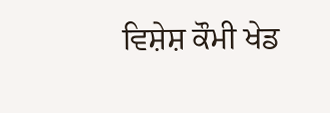ਵਿਸ਼ੇਸ਼ ਕੌਮੀ ਖੇਡ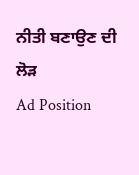ਨੀਤੀ ਬਣਾਉਣ ਦੀ ਲੋੜ
Ad Position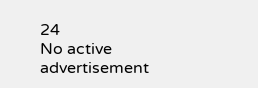24
No active advertisement